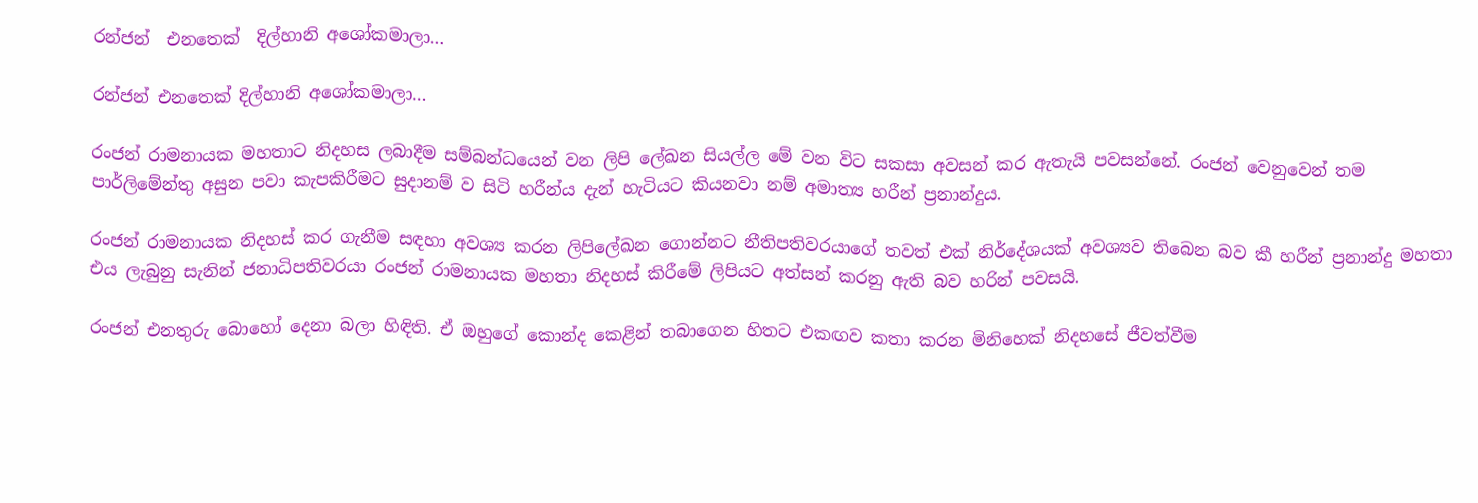රන්ජන්  එනතෙක්  දිල්හානි අශෝකමාලා…

රන්ජන් එනතෙක් දිල්හානි අශෝකමාලා…

රංජන් රාමනායක මහතාට නිදහස ලබාදීම සම්බන්ධයෙන් වන ලිපි ලේඛන සියල්ල මේ වන විට සකසා අවසන් කර ඇතැයි පවසන්නේ. රංජන් වෙනුවෙන් තම පාර්ලිමේන්තු අසුන පවා කැපකිරීමට සුදානම් ව සිටි හරීන්ය දැන් හැටියට කියනවා නම් අමාත්‍ය හරීන් ප්‍රනාන්දුය.

රංජන් රාමනායක නිදහස් කර ගැනීම සඳහා අවශ්‍ය කරන ලිපිලේඛන ගොන්නට නීතිපතිවරයාගේ තවත් එක් නිර්දේශයක් අවශ්‍යව තිබෙන බව කී හරීන් ප්‍රනාන්දු මහතා එය ලැබුනු සැනින් ජනාධිපතිවරයා රංජන් රාමනායක මහතා නිදහස් කිරීමේ ලිපියට අත්සන් කරනු ඇති බව හරින් පවසයි.

රංජන් එනතුරු බොහෝ දෙනා බලා හිඳිති. ඒ ඔහුගේ කොන්ද කෙළින් තබාගෙන හිතට එකඟව කතා කරන මිනිහෙක් නිදහසේ ජීවත්වීම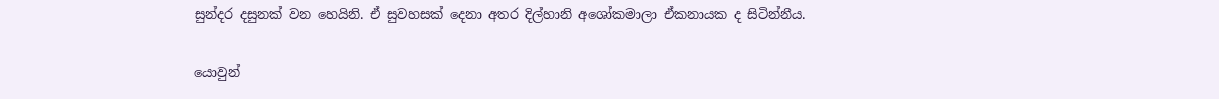සුන්දර දසුනක් වන හෙයිනි. ඒ සුවහසක් දෙනා අතර දිල්හානි අශෝකමාලා ඒකනායක ද සිටින්නීය.

යොවුන්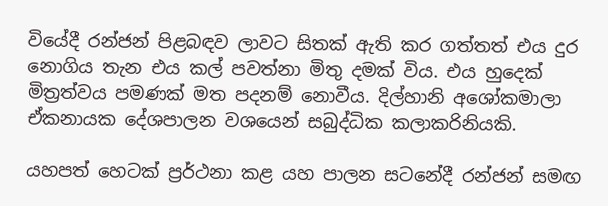වියේදී රන්ජන් පිළබඳව ලාවට සිතක් ඇති කර ගත්තත් එය දුර නොගිය තැන එය කල් පවත්නා මිතු දමක් විය. එය හුදෙක් මිත්‍රත්වය පමණක් මත පදනම් නොවීය. දිල්හානි අශෝකමාලා ඒකනායක දේශපාලන වශයෙන් සබුද්ධික කලාකරිනියකි.

යහපත් හෙටක් ප්‍රර්ථනා කළ යහ පාලන සටනේදී රන්ජන් සමඟ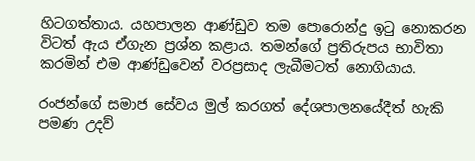හිටගත්තාය. යහපාලන ආණ්ඩුව තම පොරොන්දු ඉටු නොකරන විටත් ඇය ඒගැන ප්‍රශ්න කළාය. තමන්ගේ ප්‍රතිරුපය භාවිතා කරමින් එම ආණ්ඩුවෙන් වරප්‍රසාද ලැබීමටත් නොගියාය.

රංජන්ගේ සමාජ සේවය මුල් කරගත් දේශපාලනයේදීත් හැකි පමණ උදව්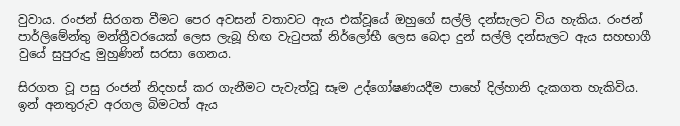වුවාය. රංජන් සිරගත වීමට පෙර අවසන් වතාවට ඇය එක්වූයේ ඔහුගේ සල්ලි දන්සැලට විය හැකිය. රංජන් පාර්ලිමේන්තු මන්ත්‍රීවරයෙක් ලෙස ලැබූ හිඟ වැටුපක් නිර්ලෝභී ලෙස බෙදා දුන් සල්ලි දන්සැලට ඇය සහභාගී වුයේ සුපුරුදු මුහුණින් සරසා ගෙනය.

සිරගත වූ පසු රංජන් නිදහස් කර ගැනීමට පැවැත්වූ සෑම උද්ගෝෂණයදීම පාහේ දිල්හානි දැකගත හැකිවිය. ඉන් අනතුරුව අරගල බිමටත් ඇය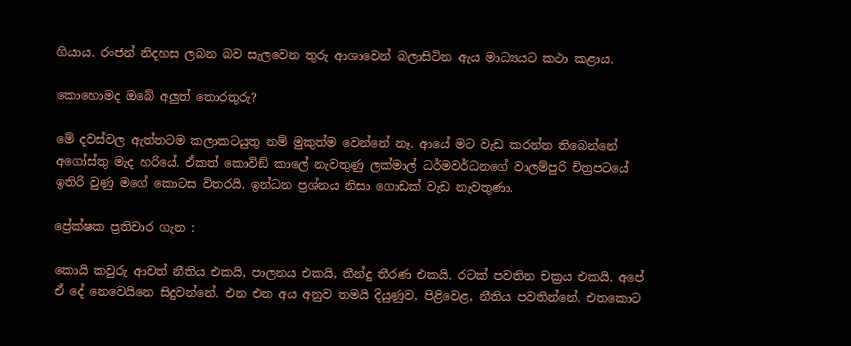ගියාය. රංජන් නිදහස ලබන බව සැලවෙන තුරු ආශාවෙන් බලාසිටින ඇය මාධ්‍යයට කථා කළාය.

කොහොමද ඔබේ අලුත් තොරතුරු?

මේ දවස්වල ඇත්තටම කලාකටයුතු නම් මුකුත්ම වෙන්නේ නෑ. ආයේ මට වැඩ කරන්න තිබෙන්නේ අගෝස්තු මැද හරියේ. ඒකත් කොවිඞ් කාලේ නැවතුණු ලක්මාල් ධර්මවර්ධනගේ වාලම්පුරි චිත්‍රපටයේ ඉතිරි වුණු මගේ කොටස විතරයි. ඉන්ධන ප්‍රශ්නය නිසා ගොඩක් වැඩ නැවතුණා.

ප්‍රේක්ෂක ප්‍රතිචාර ගැන :

කොයි කවුරු ආවත් නීතිය එකයි, පාලනය එකයි, තීන්දු තීරණ එකයි. රටක් පවතින චක්‍රය එකයි. අපේ ඒ දේ නෙවෙයිනෙ සිදුවන්නේ. එන එන අය අනුව තමයි දියුණුව, පිළිවෙළ, නීතිය පවතින්නේ. එතකොට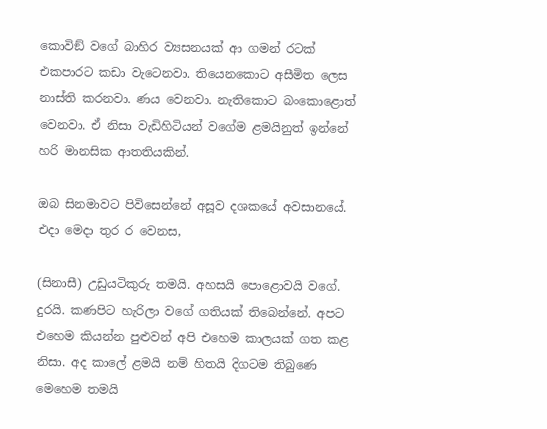කොවිඞ් වගේ බාහිර ව්‍යසනයක් ආ ගමන් රටක් එකපාරට කඩා වැටෙනවා. තියෙනකොට අසීමිත ලෙස නාස්ති කරනවා. ණය වෙනවා. නැතිකොට බංකොළොත් වෙනවා. ඒ නිසා වැඩිහිටියන් වගේම ළමයිනුත් ඉන්නේ හරි මානසික ආතතියකින්.

ඔබ සිනමාවට පිවිසෙන්නේ අසූව දශකයේ අවසානයේ. එදා මෙදා තුර ර වෙනස,

(සිනාසී) උඩුයටිකුරු තමයි. අහසයි පොළොවයි වගේ. දුරයි. කණපිට හැරිලා වගේ ගතියක් තිබෙන්නේ. අපට එහෙම කියන්න පුළුවන් අපි එහෙම කාලයක් ගත කළ නිසා. අද කාලේ ළමයි නම් හිතයි දිගටම තිබුණෙ මෙහෙම තමයි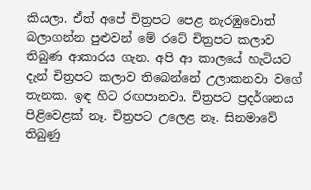කියලා. ඒත් අපේ චිත්‍රපට පෙළ නැරඹුවොත් බලාගන්න පුළුවන් මේ රටේ චිත්‍රපට කලාව තිබුණ ආකාරය ගැන. අපි ආ කාලයේ හැටියට දැන් චිත්‍රපට කලාව තිබෙන්නේ උලාකනවා වගේ තැනක. ඉඳ හිට රඟපානවා. චිත්‍රපට ප්‍රදර්ශනය පිළිවෙළක් නෑ. චිත්‍රපට උලෙළ නෑ. සිනමාවේ තිබුණු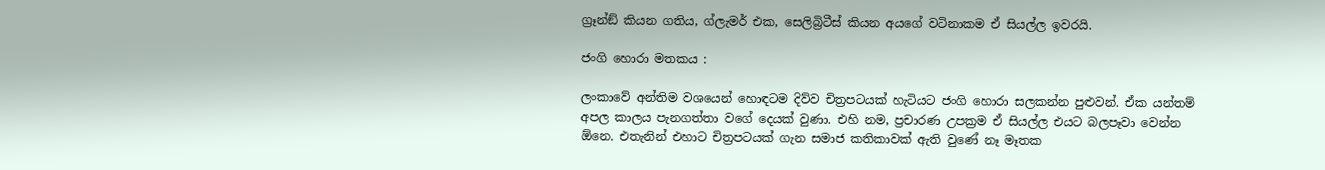ග්‍රෑන්ඞ් කියන ගතිය, ග්ලැමර් එක, සෙලිබ්‍රිටීස් කියන අයගේ වටිනාකම ඒ සියල්ල ඉවරයි.

ජංගි හොරා මතකය :

ලංකාවේ අන්තිම වශයෙන් හොඳටම දිව්ව චිත්‍රපටයක් හැටියට ජංගි හොරා සලකන්න පුළුවන්. ඒක යන්තම් අපල කාලය පැනගත්තා වගේ දෙයක් වුණා. එහි නම, ප්‍රචාරණ උපක්‍රම ඒ සියල්ල එයට බලපෑවා වෙන්න ඕනෙ. එතැනින් එහාට චිත්‍රපටයක් ගැන සමාජ කතිකාවක් ඇති වුණේ නෑ මෑතක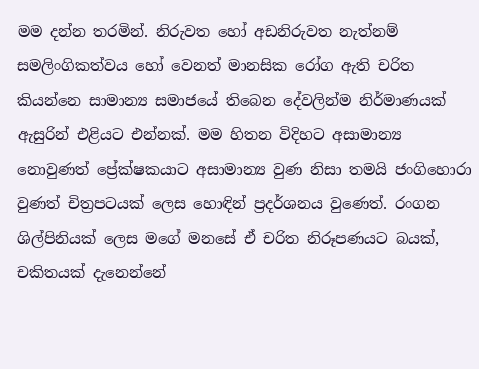මම දන්න තරමින්. නිරුවත හෝ අඩනිරුවත නැත්නම් සමලිංගිකත්වය හෝ වෙනත් මානසික රෝග ඇති චරිත කියන්නෙ සාමාන්‍ය සමාජයේ තිබෙන දේවලින්ම නිර්මාණයක් ඇසුරින් එළියට එන්නක්. මම හිතන විදිහට අසාමාන්‍ය නොවුණත් ප්‍රේක්ෂකයාට අසාමාන්‍ය වුණ නිසා තමයි ජංගිහොරා වුණත් චිත්‍රපටයක් ලෙස හොඳින් ප්‍රදර්ශනය වුණෙත්. රංගන ශිල්පිනියක් ලෙස මගේ මනසේ ඒ චරිත නිරූපණයට බයක්, චකිතයක් දැනෙන්නේ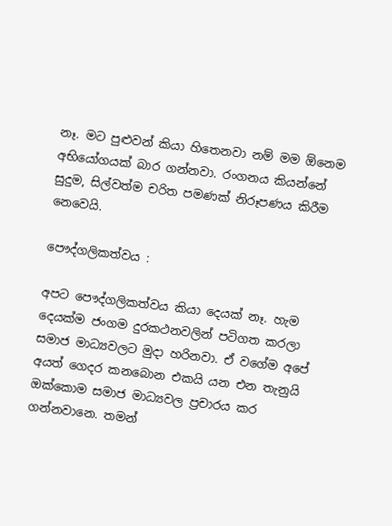නෑ. මට පුළුවන් කියා හිතෙනවා නම් මම ඕනෙම අභියෝගයක් බාර ගන්නවා. රංගනය කියන්නේ සුදුම, සිල්වත්ම චරිත පමණක් නිරූපණය කිරීම නෙවෙයි.

පෞද්ගලිකත්වය :

අපට පෞද්ගලිකත්වය කියා දෙයක් නෑ. හැම දෙයක්ම ජංගම දුරකථනවලින් පටිගත කරලා සමාජ මාධ්‍යවලට මුදා හරිනවා. ඒ වගේම අපේ අයත් ගෙදර කනබොන එකයි යන එන තැනුයි ඔක්කොම සමාජ මාධ්‍යවල ප්‍රචාරය කර ගන්නවානෙ. තමන්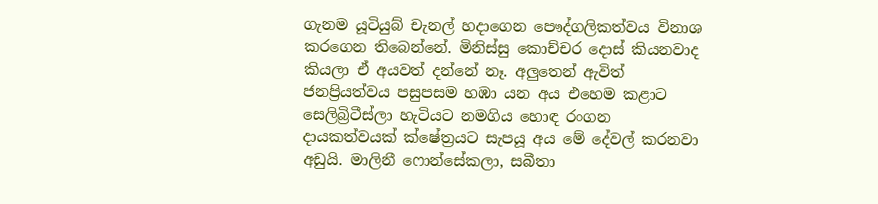ගැනම යූටියුබ් චැනල් හදාගෙන පෞද්ගලිකත්වය විනාශ කරගෙන තිබෙන්නේ. මිනිස්සු කොච්චර දොස් කියනවාද කියලා ඒ අයවත් දන්නේ නෑ. අලුතෙන් ඇවිත් ජනප්‍රියත්වය පසුපසම හඹා යන අය එහෙම කළාට සෙලිබ්‍රිටීස්ලා හැටියට නමගිය හොඳ රංගන දායකත්වයක් ක්ෂේත්‍රයට සැපයූ අය මේ දේවල් කරනවා අඩුයි. මාලිනී ෆොන්සේකලා, සබීතා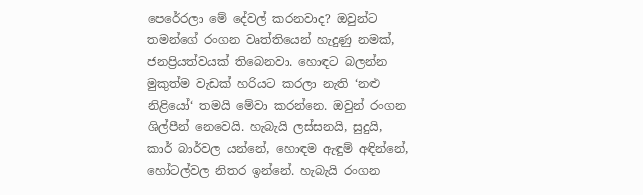පෙරේරලා මේ දේවල් කරනවාද? ඔවුන්ට තමන්ගේ රංගන වෘත්තියෙන් හැදුණු නමක්, ජනප්‍රියත්වයක් තිබෙනවා. හොඳට බලන්න මුකුත්ම වැඩක් හරියට කරලා නැති ‘නළු නිළියෝ‘ තමයි මේවා කරන්නෙ. ඔවුන් රංගන ශිල්පීන් නෙවෙයි. හැබැයි ලස්සනයි, සුදුයි, කාර් බාර්වල යන්නේ, හොඳම ඇඳුම් අඳින්නේ, හෝටල්වල නිතර ඉන්නේ. හැබැයි රංගන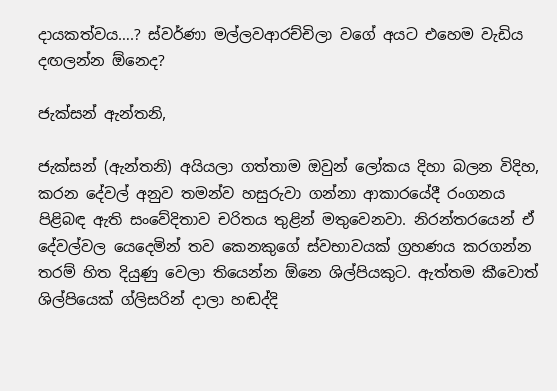දායකත්වය….? ස්වර්ණා මල්ලවආරච්චිලා වගේ අයට එහෙම වැඩිය දඟලන්න ඕනෙද?

ජැක්සන් ඇන්තනි,

ජැක්සන් (ඇන්තනි) අයියලා ගත්තාම ඔවුන් ලෝකය දිහා බලන විදිහ, කරන දේවල් අනුව තමන්ව හසුරුවා ගන්නා ආකාරයේදී රංගනය පිළිබඳ ඇති සංවේදිතාව චරිතය තුළින් මතුවෙනවා. නිරන්තරයෙන් ඒ දේවල්වල යෙදෙමින් තව කෙනකුගේ ස්වභාවයක් ග්‍රහණය කරගන්න තරම් හිත දියුණු වෙලා තියෙන්න ඕනෙ ශිල්පියකුට. ඇත්තම කීවොත් ශිල්පියෙක් ග්ලිසරින් දාලා හඬද්දි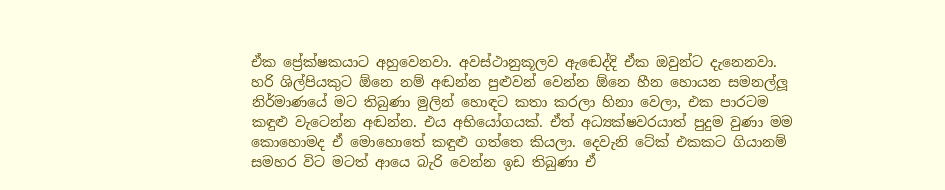ඒක ප්‍රේක්ෂකයාට අහුවෙනවා. අවස්ථානුකූලව ඇඬෙද්දි ඒක ඔවුන්ට දැනෙනවා. හරි ශිල්පියකුට ඕනෙ නම් අඬන්න පුළුවන් වෙන්න ඕනෙ හීන හොයන සමනල්ලූ‍ නිර්මාණයේ මට තිබුණා මුලින් හොඳට කතා කරලා හිනා වෙලා, එක පාරටම කඳුළු වැටෙන්න අඬන්න. එය අභියෝගයක්. ඒත් අධ්‍යක්ෂවරයාත් පුදුම වුණා මම කොහොමද ඒ මොහොතේ කඳුළු ගත්තෙ කියලා. දෙවැනි ටේක් එකකට ගියානම් සමහර විට මටත් ආයෙ බැරි වෙන්න ඉඩ තිබුණා ඒ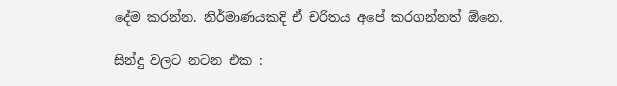දේම කරන්න. නිර්මාණයකදි ඒ චරිතය අපේ කරගන්නත් ඕනෙ.

සින්දු වලට නටන එක :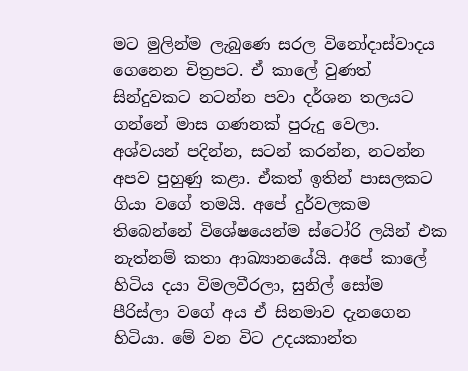මට මුලින්ම ලැබුණෙ සරල විනෝදාස්වාදය ගෙනෙන චිත්‍රපට. ඒ කාලේ වුණත් සින්දුවකට නටන්න පවා දර්ශන තලයට ගන්නේ මාස ගණනක් පුරුදු වෙලා. අශ්වයන් පදින්න, සටන් කරන්න, නටන්න අපව පුහුණු කළා. ඒකත් ඉතින් පාසලකට ගියා වගේ තමයි. අපේ දුර්වලකම තිබෙන්නේ විශේෂයෙන්ම ස්ටෝරි ලයින් එක නැත්නම් කතා ආඛ්‍යානයේයි. අපේ කාලේ හිටිය දයා විමලවීරලා, සුනිල් සෝම පීරිස්ලා වගේ අය ඒ සිනමාව දැනගෙන හිටියා. මේ වන විට උදයකාන්ත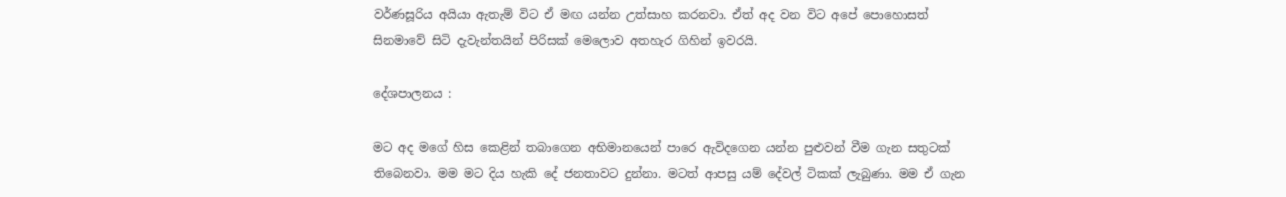වර්ණසූරිය අයියා ඇතැම් විට ඒ මඟ යන්න උත්සාහ කරනවා. ඒත් අද වන විට අපේ පොහොසත් සිනමාවේ සිටි දැවැන්තයින් පිරිසක් මෙලොව අතහැර ගිහින් ඉවරයි.

දේශපාලනය :

මට අද මගේ හිස කෙළින් තබාගෙන අභිමානයෙන් පාරෙ ඇවිදගෙන යන්න පුළුවන් වීම ගැන සතුටක් තිබෙනවා. මම මට දිය හැකි දේ ජනතාවට දුන්නා. මටත් ආපසු යම් දේවල් ටිකක් ලැබුණා. මම ඒ ගැන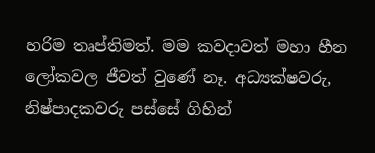හරිම තෘප්තිමත්. මම කවදාවත් මහා හීන ලෝකවල ජීවත් වුණේ නෑ. අධ්‍යක්ෂවරු, නිෂ්පාදකවරු පස්සේ ගිහින්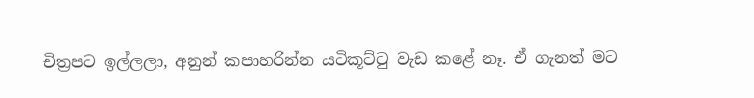චිත්‍රපට ඉල්ලලා, අනුන් කපාහරින්න යටිකූට්ටු වැඩ කළේ නෑ. ඒ ගැනත් මට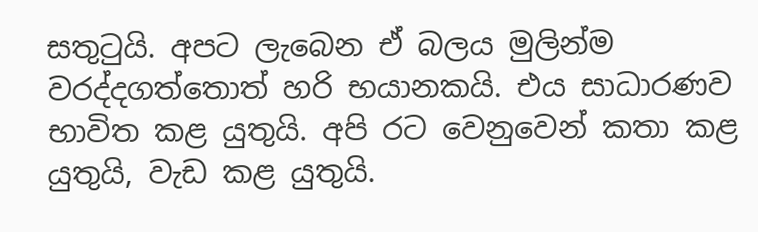සතුටුයි. අපට ලැබෙන ඒ බලය මුලින්ම වරද්දගත්තොත් හරි භයානකයි. එය සාධාරණව භාවිත කළ යුතුයි. අපි රට වෙනුවෙන් කතා කළ යුතුයි, වැඩ කළ යුතුයි.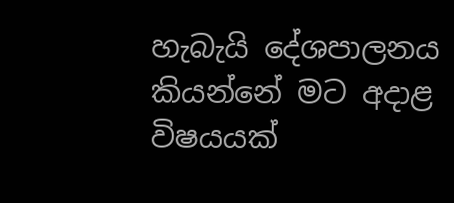හැබැයි දේශපාලනය කියන්නේ මට අදාළ විෂයයක්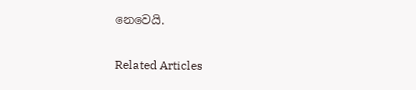නෙවෙයි.

Related Articles